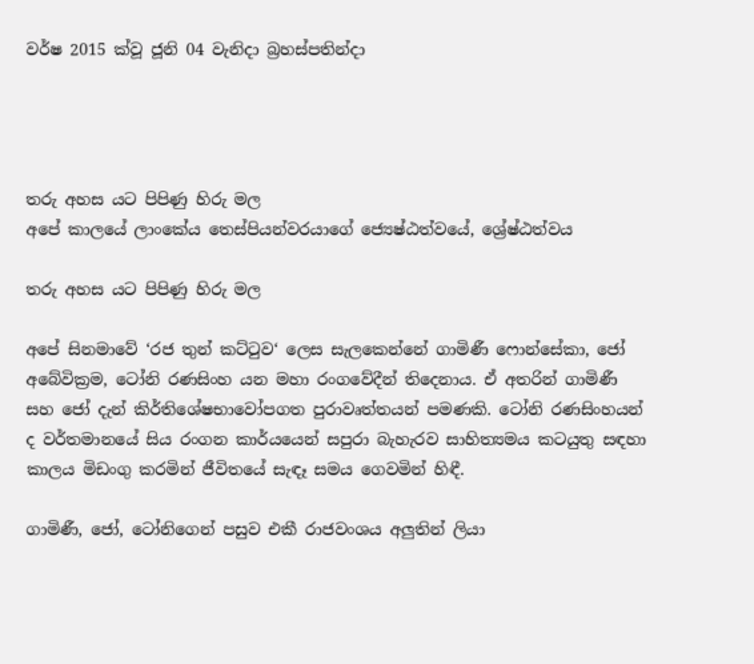වර්ෂ 2015 ක්වූ ජූනි 04 වැනිදා බ්‍රහස්පතින්දා




තරු අහස යට පිපිණු හිරු මල
අපේ කාලයේ ලාංකේය තෙස්පියන්වරයාගේ ජ්‍යෙෂ්ඨත්වයේ, ශ්‍රේෂ්ඨත්වය

තරු අහස යට පිපිණු හිරු මල

අපේ සිනමාවේ ‘රජ තුන් කට්ටුව‘ ලෙස සැලකෙන්නේ ගාමිණී ෆොන්සේකා, ජෝ අබේවික්‍රම, ටෝනි රණසිංහ යන මහා රංගවේදීන් තිදෙනාය. ඒ අතරින් ගාමිණී සහ ජෝ දැන් කිර්තිශේෂභාවෝපගත පුරාවෘත්තයන් පමණකි. ටෝනි රණසිංහයන් ද වර්තමානයේ සිය රංගන කාර්යයෙන් සපුරා බැහැරව සාහිත්‍යමය කටයුතු සඳහා කාලය මිඩංගු කරමින් ජීවිතයේ සැඳෑ සමය ගෙවමින් හිඳී.

ගාමිණී, ජෝ, ටෝනිගෙන් පසුව එකී රාජවංශය අලුතින් ලියා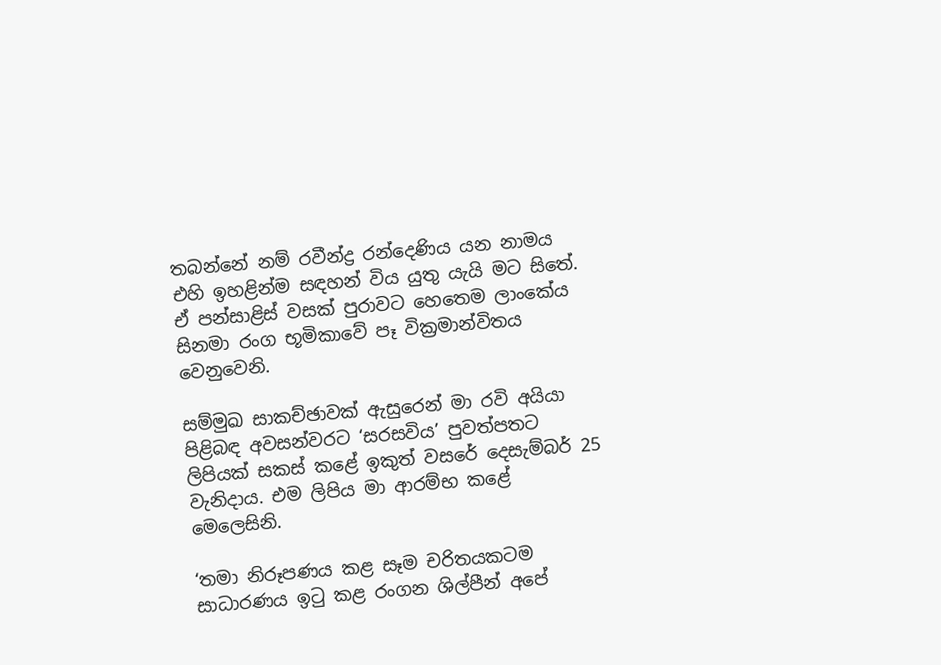තබන්නේ නම් රවීන්ද්‍ර රන්දෙණිය යන නාමය එහි ඉහළින්ම සඳහන් විය යුතු යැයි මට සිතේ. ඒ පන්සාළිස් වසක් පුරාවට හෙතෙම ලාංකේය සිනමා රංග භූමිකාවේ පෑ වික්‍රමාන්විතය වෙනුවෙනි.

සම්මුඛ සාකච්ඡාවක් ඇසුරෙන් මා රවි අයියා පිළිබඳ අවසන්වරට ‘සරසවිය’ පුවත්පතට ලිපියක් සකස් කළේ ඉකුත් වසරේ දෙසැම්බර් 25 වැනිදාය. එම ලිපිය මා ආරම්භ කළේ මෙලෙසිනි.

‘තමා නිරූපණය කළ සෑම චරිතයකටම සාධාරණය ඉටු කළ රංගන ශිල්පීන් අපේ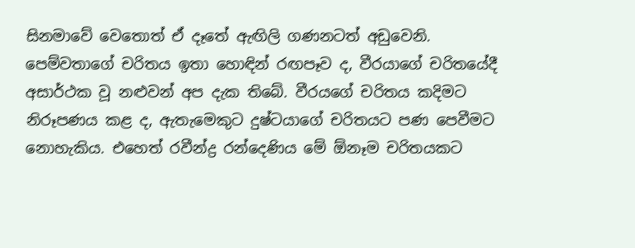සිනමාවේ වෙතොත් ඒ දෑතේ ඇඟිලි ගණනටත් අඩුවෙනි. පෙම්වතාගේ චරිතය ඉතා හොඳින් රඟපෑව ද, වීරයාගේ චරිතයේදී අසාර්ථක වූ නළුවන් අප දැක තිබේ. වීරයගේ චරිතය කදිමට නිරූපණය කළ ද, ඇතැමෙකුට දුෂ්ටයාගේ චරිතයට පණ පෙවීමට නොහැකිය. එහෙත් රවීන්ද්‍ර රන්දෙණිය මේ ඕනෑම චරිතයකට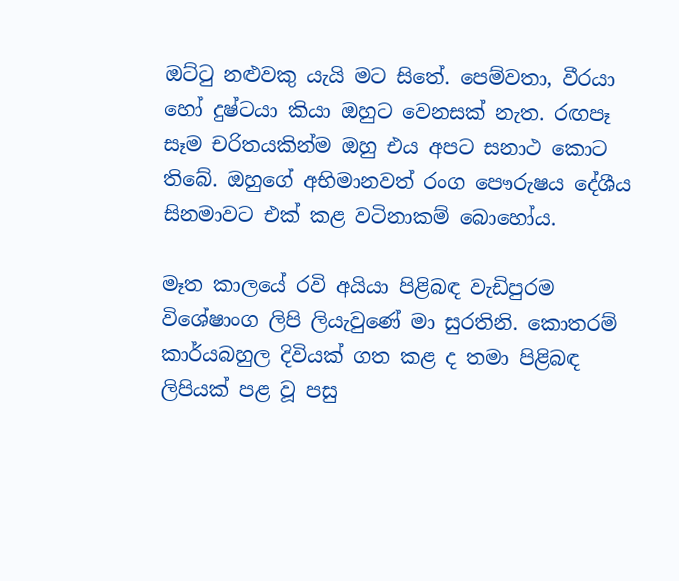ඔට්ටු නළුවකු යැයි මට සිතේ. පෙම්වතා, වීරයා හෝ දුෂ්ටයා කියා ඔහුට වෙනසක් නැත. රඟපෑ සෑම චරිතයකින්ම ඔහු එය අපට සනාථ කොට තිබේ. ඔහුගේ අභිමානවත් රංග පෞරුෂය දේශීය සිනමාවට එක් කළ වටිනාකම් බොහෝය.

මෑත කාලයේ රවි අයියා පිළිබඳ වැඩිපුරම විශේෂාංග ලිපි ලියැවුණේ මා සුරතිනි. කොතරම් කාර්යබහුල දිවියක් ගත කළ ද තමා පිළිබඳ ලිපියක් පළ වූ පසු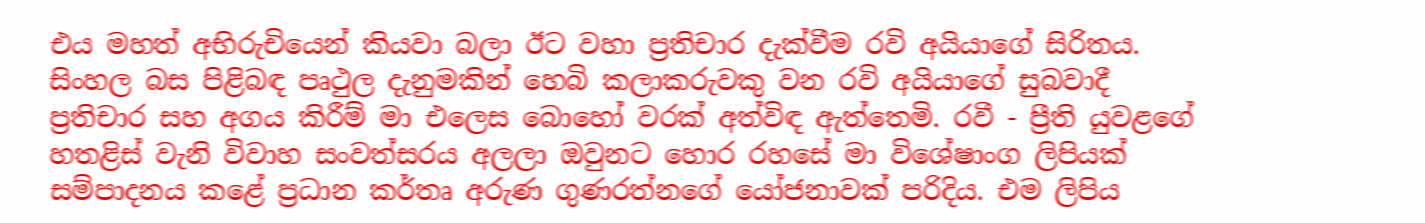එය මහත් අභිරුචියෙන් කියවා බලා ඊට වහා ප්‍රතිචාර දැක්වීම රවි අයියාගේ සිරිතය. සිංහල බස පිළිබඳ පෘථුල දැනුමකින් හෙබි කලාකරුවකු වන රවි අයියාගේ සුබවාදී ප්‍රතිචාර සහ අගය කිරීම් මා එලෙස බොහෝ වරක් අත්විඳ ඇත්තෙමි. රවී - ප්‍රීති යුවළගේ හතළිස් වැනි විවාහ සංවත්සරය අලලා ඔවුනට හොර රහසේ මා විශේෂාංග ලිපියක් සම්පාදනය කළේ ප්‍රධාන කර්තෘ අරුණ ගුණරත්නගේ යෝජනාවක් පරිදිය. එම ලිපිය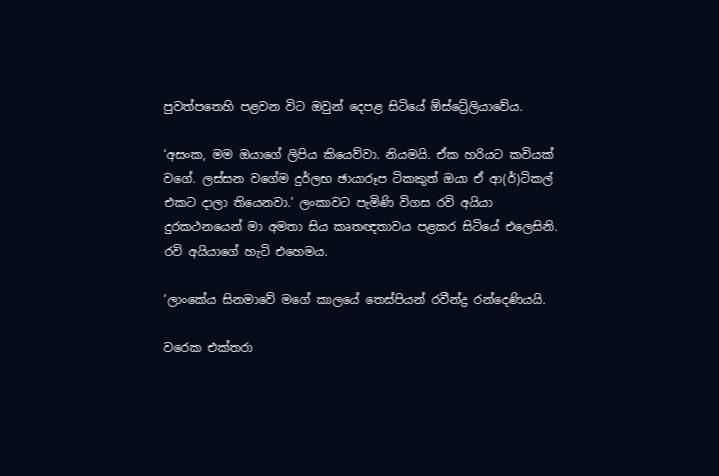පුවත්පතෙහි පළවන විට ඔවුන් දෙපළ සිටියේ ඕස්ට්‍රේලියාවේය.

‘අසංක, මම ඔයාගේ ලිපිය කියෙව්වා. නියමයි. ඒක හරියට කවියක් වගේ. ලස්සන වගේම දුර්ලභ ඡායාරූප ටිකකුත් ඔයා ඒ ආ(ර්)ටිකල් එකට දාලා තියෙනවා.’ ලංකාවට පැමිණි විගස රවි අයියා දුරකථනයෙන් මා අමතා සිය කෘතඥතාවය පළකර සිටියේ එලෙසිනි. රවි අයියාගේ හැටි එහෙමය.

‘ලාංකේය සිනමාවේ මගේ කාලයේ තෙස්පියන් රවීන්ද්‍ර රන්දෙණියයි.

වරෙක එක්තරා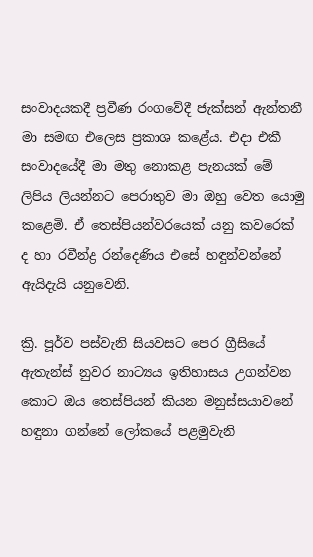සංවාදයකදී ප්‍රවීණ රංගවේදී ජැක්සන් ඇන්තනී මා සමඟ එලෙස ප්‍රකාශ කළේය. එදා එකී සංවාදයේදී මා මතු නොකළ පැනයක් මේ ලිපිය ලියන්නට පෙරාතුව මා ඔහු වෙත යොමු කළෙමි. ඒ තෙස්පියන්වරයෙක් යනු කවරෙක් ද හා රවීන්ද්‍ර රන්දෙණිය එසේ හඳුන්වන්නේ ඇයිදැයි යනුවෙනි.

ක්‍රි. පූර්ව පස්වැනි සියවසට පෙර ග්‍රීසියේ ඇතැන්ස් නුවර නාට්‍යය ඉතිහාසය උගන්වන කොට ඔය තෙස්පියන් කියන මනුස්සයාවනේ හඳුනා ගන්නේ ලෝකයේ පළමුවැනි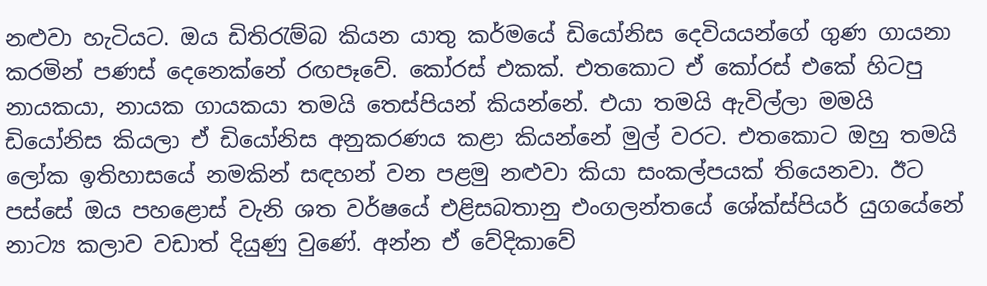නළුවා හැටියට. ඔය ඩිතිරැම්බ කියන යාතු කර්මයේ ඩියෝනිස දෙවියයන්ගේ ගුණ ගායනා කරමින් පණස් දෙනෙක්නේ රඟපෑවේ. කෝරස් එකක්. එතකොට ඒ කෝරස් එකේ හිටපු නායකයා, නායක ගායකයා තමයි තෙස්පියන් කියන්නේ. එයා තමයි ඇවිල්ලා මමයි ඩියෝනිස කියලා ඒ ඩියෝනිස අනුකරණය කළා කියන්නේ මුල් වරට. එතකොට ඔහු තමයි ලෝක ඉතිහාසයේ නමකින් සඳහන් වන පළමු නළුවා කියා සංකල්පයක් තියෙනවා. ඊට පස්සේ ඔය පහළොස් වැනි ශත වර්ෂයේ එළිසබතානු එංගලන්තයේ ශේක්ස්පියර් යුගයේනේ නාට්‍ය කලාව වඩාත් දියුණු වුණේ. අන්න ඒ වේදිකාවේ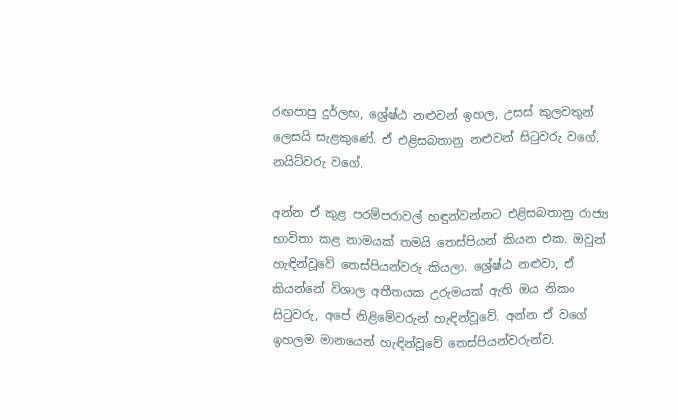රඟපාපු දුර්ලභ, ශ්‍රේෂ්ඨ නළුවන් ඉහල, උසස් කුලවතුන් ලෙසයි සැළකුණේ. ඒ එළිසබතානු නළුවන් සිටුවරු වගේ. නයිට්වරු වගේ.

අන්න ඒ කුළ පරම්පරාවල් හඳුන්වන්නට එළිසබතානු රාජ්‍ය භාවිතා කළ නාමයක් තමයි තෙස්පියන් කියන එක. ඔවුන් හැඳින්වූවේ තෙස්පියන්වරු කියලා. ශ්‍රේෂ්ඨ නළුවා, ඒ කියන්නේ විශාල අතීතයක උරුමයක් ඇති ඔය නිකං සිටුවරු, අපේ නිළිමේවරුන් හැඳින්වූවේ. අන්න ඒ වගේ ඉහලම මානයෙන් හැඳින්වූවේ තෙස්පියන්වරුන්ව.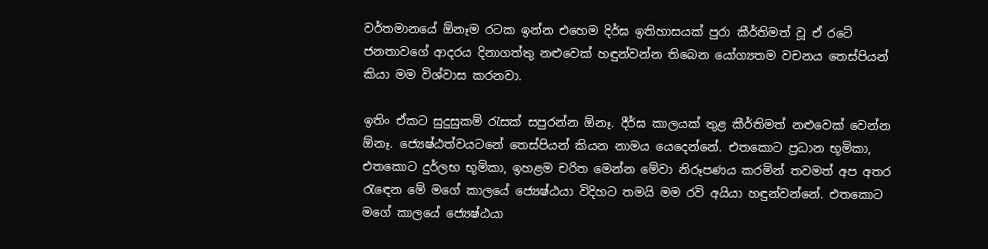වර්තමානයේ ඕනෑම රටක ඉන්න එහෙම දිර්ඝ ඉතිහාසයක් පුරා කීර්තිමත් වූ ඒ රටේ ජනතාවගේ ආදරය දිනාගත්තු නළුවෙක් හඳුන්වන්න තිබෙන යෝග්‍යතම වචනය තෙස්පියන් කියා මම විශ්වාස කරනවා.

ඉතිං ඒකට සුදුසුකම් රැසක් සපුරන්න ඕනෑ. දීර්ඝ කාලයක් තුළ කීර්තිමත් නළුවෙක් වෙන්න ඕනෑ. ජ්‍යෙෂ්ඨත්වයටනේ තෙස්පියන් කියන නාමය යෙදෙන්නේ. එතකොට ප්‍රධාන භූමිකා, එතකොට දුර්ලභ භූමිකා, ඉහළම චරිත මෙන්න මේවා නිරූපණය කරමින් තවමත් අප අතර රැඳෙන මේ මගේ කාලයේ ජ්‍යෙෂ්ඨයා විදිහට තමයි මම රවි අයියා හඳුන්වන්නේ. එතකොට මගේ කාලයේ ජ්‍යෙෂ්ඨයා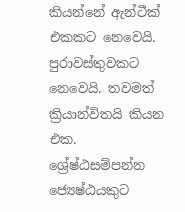කියන්නේ ඇන්ටීක් එකකට නෙවෙයි. පුරාවස්තුවකට නෙවෙයි. තවමත් ක්‍රියාන්විතයි කියන එක. ශ්‍රේෂ්ඨසම්පන්න ජ්‍යෙෂ්ඨයකුට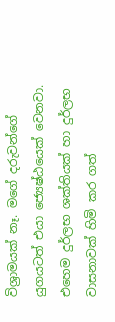විශ්‍රාමයක් නෑ. මගේ දරුවන්ගේ යුගයටත් එයා ජ්‍යෙෂ්ඨයෙක් වෙනවා. එහෙම දුර්ලභ ශක්තියක් හා දුර්ලභ වාසනාවක් හිමි කර ගත්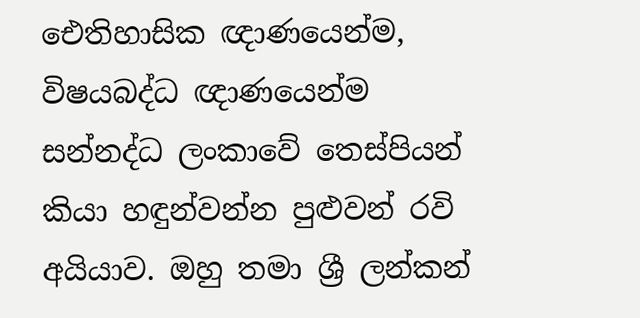ඓතිහාසික ඥාණයෙන්ම, විෂයබද්ධ ඥාණයෙන්ම සන්නද්ධ ලංකාවේ තෙස්පියන් කියා හඳුන්වන්න පුළුවන් රවි අයියාව. ඔහු තමා ශ්‍රී ලන්කන්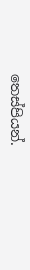තෙස්පියන්.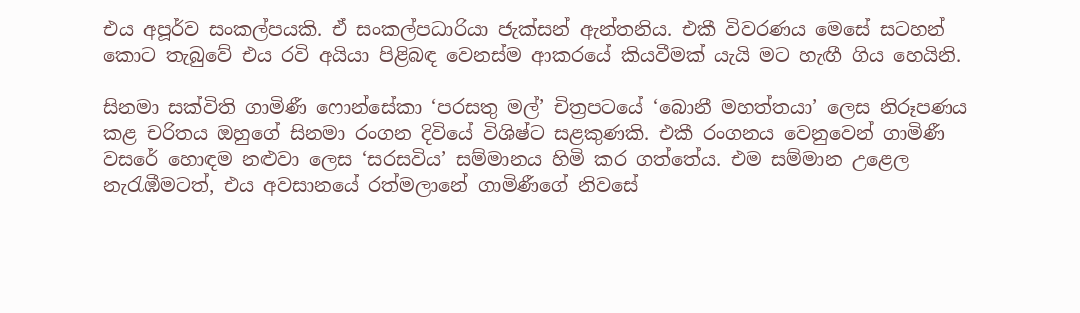එය අපූර්ව සංකල්පයකි. ඒ සංකල්පධාරියා ජැක්සන් ඇන්තනිය. එකී විවරණය මෙසේ සටහන් කොට තැබුවේ එය රවි අයියා පිළිබඳ වෙනස්ම ආකරයේ කියවීමක් යැයි මට හැඟී ගිය හෙයිනි.

සිනමා සක්විති ගාමිණී ෆොන්සේකා ‘පරසතු මල්’ චිත්‍රපටයේ ‘බොනී මහත්තයා’ ලෙස නිරූපණය කළ චරිතය ඔහුගේ සිනමා රංගන දිවියේ විශිෂ්ට සළකුණකි. එකී රංගනය වෙනුවෙන් ගාමිණී වසරේ හොඳම නළුවා ලෙස ‘සරසවිය’ සම්මානය හිමි කර ගත්තේය. එම සම්මාන උළෙල නැරැඹීමටත්, එය අවසානයේ රත්මලානේ ගාමිණීගේ නිවසේ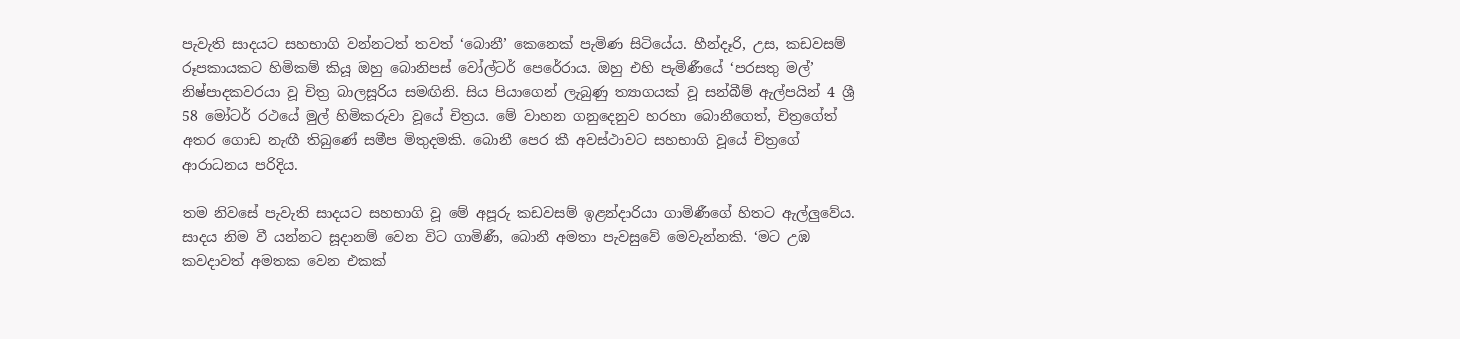පැවැති සාදයට සහභාගි වන්නටත් තවත් ‘බොනී’ කෙනෙක් පැමිණ සිටියේය. හීන්දෑරි, උස, කඩවසම් රූපකායකට හිමිකම් කියූ ඔහු බොනිපස් වෝල්ටර් පෙරේරාය. ඔහු එහි පැමිණීයේ ‘පරසතු මල්’ නිෂ්පාදකවරයා වූ චිත්‍ර බාලසූරිය සමඟිනි. සිය පියාගෙන් ලැබුණු ත්‍යාගයක් වූ සන්බීම් ඇල්පයින් 4 ශ්‍රී 58 මෝටර් රථයේ මුල් හිමිකරුවා වූයේ චිත්‍රය. මේ වාහන ගනුදෙනුව හරහා බොනීගෙත්, චිත්‍රගේත් අතර ගොඩ නැඟී තිබුණේ සමීප මිතුදමකි. බොනී පෙර කී අවස්ථාවට සහභාගි වූයේ චිත්‍රගේ ආරාධනය පරිදිය.

තම නිවසේ පැවැති සාදයට සහභාගි වූ මේ අපූරු කඩවසම් ඉළන්දාරියා ගාමිණීගේ හිතට ඇල්ලුවේය. සාදය නිම වී යන්නට සූදානම් වෙන විට ගාමිණී, බොනී අමතා පැවසුවේ මෙවැන්නකි. ‘මට උඹ කවදාවත් අමතක වෙන එකක්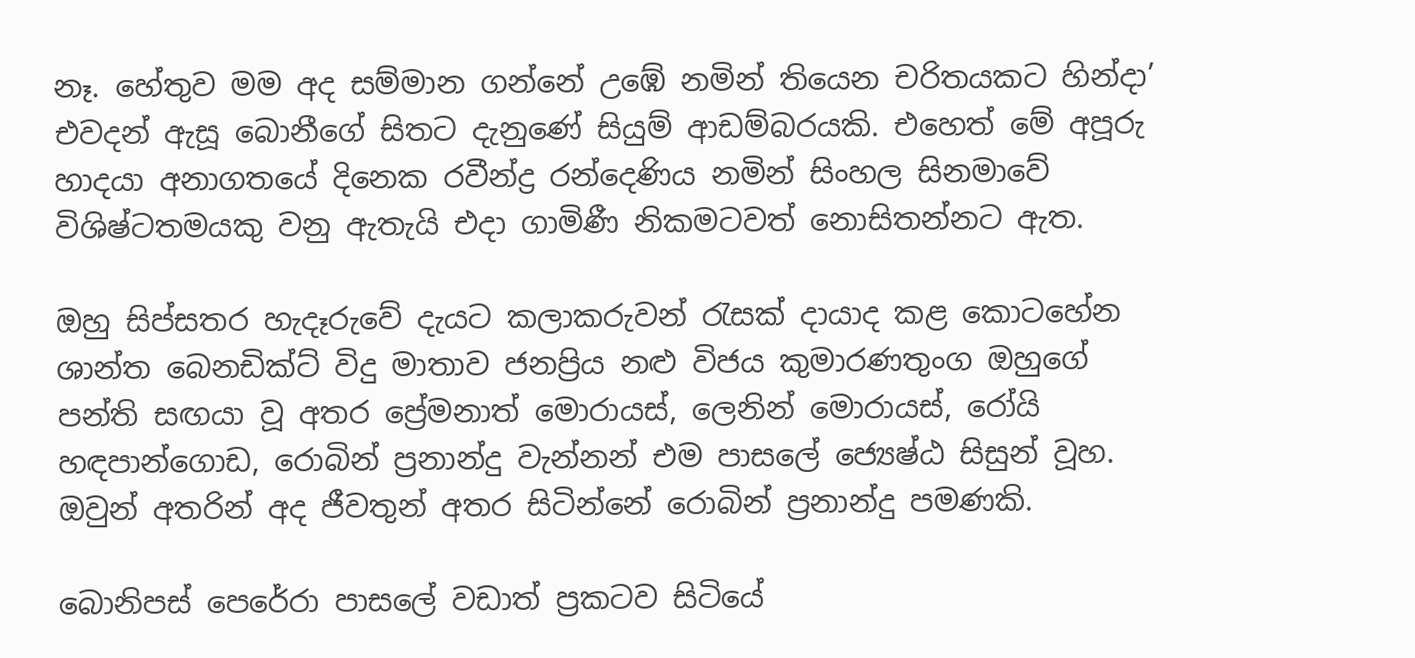නෑ. හේතුව මම අද සම්මාන ගන්නේ උඹේ නමින් තියෙන චරිතයකට හින්දා’ එවදන් ඇසූ බොනීගේ සිතට දැනුණේ සියුම් ආඩම්බරයකි. එහෙත් මේ අපූරු හාදයා අනාගතයේ දිනෙක රවීන්ද්‍ර රන්දෙණිය නමින් සිංහල සිනමාවේ විශිෂ්ටතමයකු වනු ඇතැයි එදා ගාමිණී නිකමටවත් නොසිතන්නට ඇත.

ඔහු සිප්සතර හැදෑරුවේ දැයට කලාකරුවන් රැසක් දායාද කළ කොටහේන ශාන්ත බෙනඩික්ට් විදු මාතාව ජනප්‍රිය නළු විජය කුමාරණතුංග ඔහුගේ පන්ති සඟයා වූ අතර ප්‍රේමනාත් මොරායස්, ලෙනින් මොරායස්, රෝයි හඳපාන්ගොඩ, රොබින් ප්‍රනාන්දු වැන්නන් එම පාසලේ ජ්‍යෙෂ්ඨ සිසුන් වූහ. ඔවුන් අතරින් අද ජීවතුන් අතර සිටින්නේ රොබින් ප්‍රනාන්දු පමණකි.

බොනිපස් පෙරේරා පාසලේ වඩාත් ප්‍රකටව සිටියේ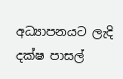අධ්‍යාපනයට ලැදි දක්ෂ පාසල්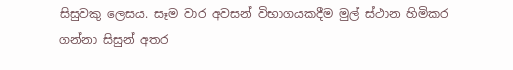සිසුවකු ලෙසය. සෑම වාර අවසන් විභාගයකදීම මුල් ස්ථාන හිමිකර ගන්නා සිසුන් අතර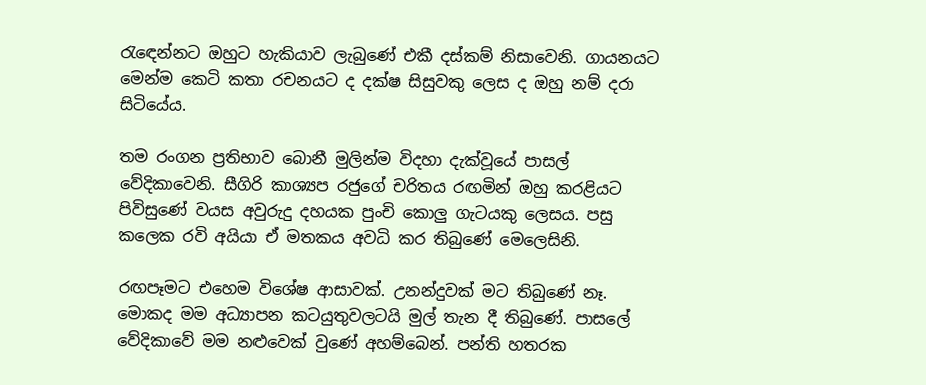රැඳෙන්නට ඔහුට හැකියාව ලැබුණේ එකී දස්කම් නිසාවෙනි. ගායනයට මෙන්ම කෙටි කතා රචනයට ද දක්ෂ සිසුවකු ලෙස ද ඔහු නම් දරා සිටියේය.

තම රංගන ප්‍රතිභාව බොනී මුලින්ම විදහා දැක්වූයේ පාසල් වේදිකාවෙනි. සීගිරි කාශ්‍යප රජුගේ චරිතය රඟමින් ඔහු කරළියට පිවිසුණේ වයස අවුරුදු දහයක පුංචි කොලු ගැටයකු ලෙසය. පසු කලෙක රවි අයියා ඒ මතකය අවධි කර තිබුණේ මෙලෙසිනි.

රඟපෑමට එහෙම විශේෂ ආසාවක්. උනන්දුවක් මට තිබුණේ නෑ. මොකද මම අධ්‍යාපන කටයුතුවලටයි මුල් තැන දී තිබුණේ. පාසලේ වේදිකාවේ මම නළුවෙක් වුණේ අහම්බෙන්. පන්ති හතරක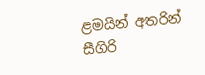ළමයින් අතරින් සීගිරි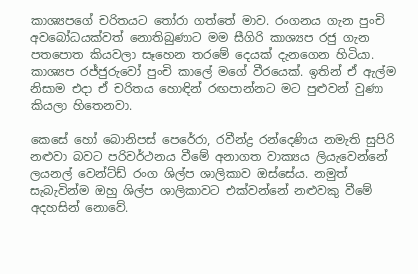කාශ්‍යපගේ චරිතයට තෝරා ගත්තේ මාව. රංගනය ගැන පුංචි අවබෝධයක්වත් නොතිබුණාට මම සීගිරි කාශ්‍යප රජු ගැන පතපොත කියවලා සෑහෙන තරමේ දෙයක් දැනගෙන හිටියා. කාශ්‍යප රජ්ජුරුවෝ පුංචි කාලේ මගේ වීරයෙක්. ඉතින් ඒ ඇල්ම නිසාම එදා ඒ චරිතය හොඳින් රඟපාන්නට මට පුළුවන් වුණා කියලා හිතෙනවා.

කෙසේ හෝ බොනිපස් පෙරේරා, රවීන්ද්‍ර රන්දෙණිය නමැති සුපිරි නළුවා බවට පරිවර්ථනය වීමේ අනාගත වාක්‍යය ලියැවෙන්නේ ලයනල් වෙන්ට්ඩ් රංග ශිල්ප ශාලිකාව ඔස්සේය. නමුත් සැබැවින්ම ඔහු ශිල්ප ශාලිකාවට එක්වන්නේ නළුවකු වීමේ අදහසින් නොවේ.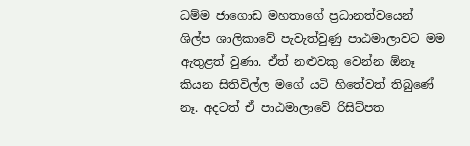ධම්ම ජාගොඩ මහතාගේ ප්‍රධානත්වයෙන් ශිල්ප ශාලිකාවේ පැවැත්වුණු පාඨමාලාවට මම ඇතුළත් වුණා. ඒත් නළුවකු වෙන්න ඕනෑ කියන සිතිවිල්ල මගේ යටි හිතේවත් තිබුණේ නෑ. අදටත් ඒ පාඨමාලාවේ රිසිට්පත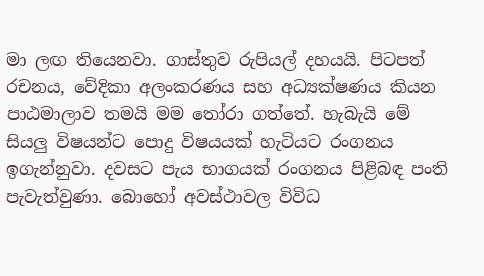මා ලඟ තියෙනවා. ගාස්තුව රුපියල් දහයයි. පිටපත් රචනය, වේදිකා අලංකරණය සහ අධ්‍යක්ෂණය කියන පාඨමාලාව තමයි මම තෝරා ගත්තේ. හැබැයි මේ සියලු විෂයන්ට පොදු විෂයයක් හැටියට රංගනය ඉගැන්නුවා. දවසට පැය භාගයක් රංගනය පිළිබඳ පංති පැවැත්වුණා. බොහෝ අවස්ථාවල විවිධ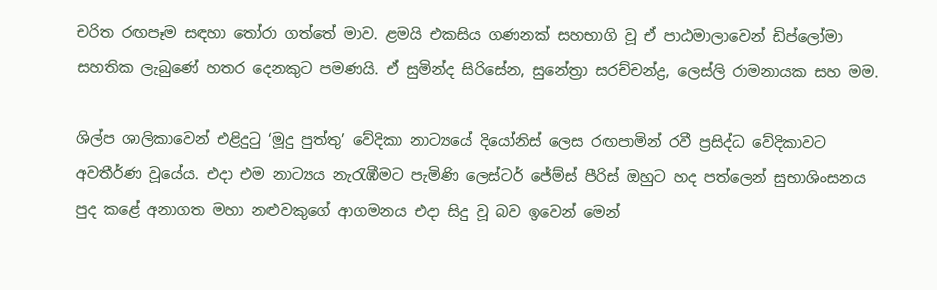චරිත රඟපෑම සඳහා තෝරා ගත්තේ මාව. ළමයි එකසිය ගණනක් සහභාගි වූ ඒ පාඨමාලාවෙන් ඩිප්ලෝමා සහතික ලැබුණේ හතර දෙනකුට පමණයි. ඒ සුමින්ද සිරිසේන, සුනේත්‍රා සරච්චන්ද්‍ර, ලෙස්ලි රාමනායක සහ මම.

ශිල්ප ශාලිකාවෙන් එළිදුටු ‘මූදු පුත්තු’ වේදිකා නාට්‍යයේ දියෝනිස් ලෙස රඟපාමින් රවී ප්‍රසිද්ධ වේදිකාවට අවතීර්ණ වූයේය. එදා එම නාට්‍යය නැරැඹීමට පැමිණි ලෙස්ටර් ජේම්ස් පීරිස් ඔහුට හද පත්ලෙන් සුභාශිංසනය පුද කළේ අනාගත මහා නළුවකුගේ ආගමනය එදා සිදු වූ බව ඉවෙන් මෙන්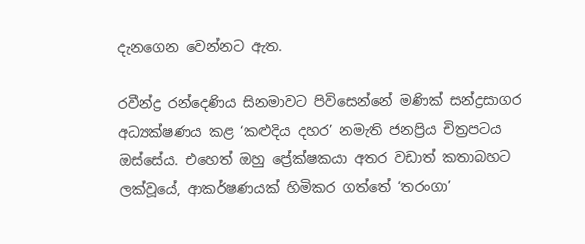දැනගෙන වෙන්නට ඇත.

රවීන්ද්‍ර රන්දෙණිය සිනමාවට පිවිසෙන්නේ මණික් සන්ද්‍රසාගර අධ්‍යක්ෂණය කළ ‘කළුදිය දහර’ නමැති ජනප්‍රිය චිත්‍රපටය ඔස්සේය. එහෙත් ඔහු ප්‍රේක්ෂකයා අතර වඩාත් කතාබහට ලක්වූයේ, ආකර්ෂණයක් හිමිකර ගත්තේ ‘තරංගා’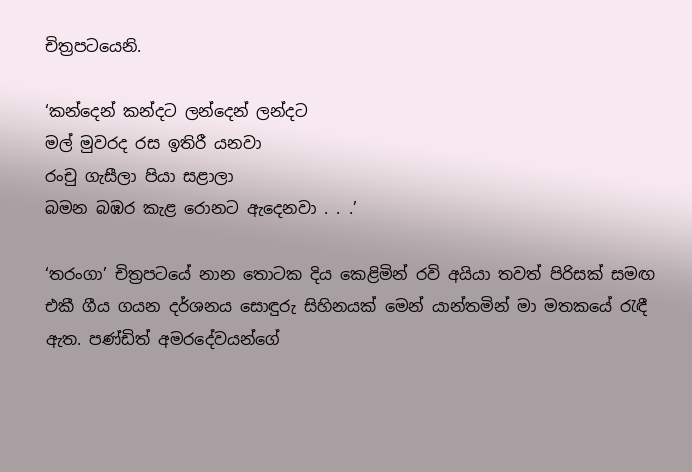චිත්‍රපටයෙනි.

‘කන්දෙන් කන්දට ලන්දෙන් ලන්දට
මල් මුවරද රස ඉතිරී යනවා
රංචු ගැසීලා පියා සළාලා
බමන බඹර කැළ රොනට ඇදෙනවා . . .’

‘තරංගා’ චිත්‍රපටයේ නාන තොටක දිය කෙළිමින් රවි අයියා තවත් පිරිසක් සමඟ එකී ගීය ගයන දර්ශනය සොඳුරු සිහිනයක් මෙන් යාන්තමින් මා මතකයේ රැඳී ඇත. පණ්ඩිත් අමරදේවයන්ගේ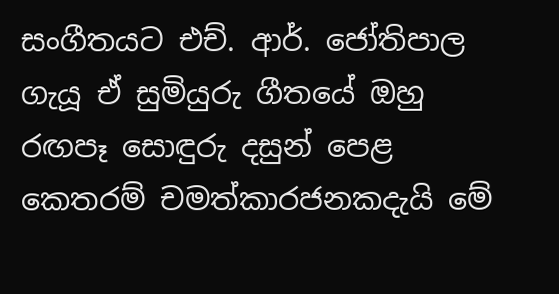සංගීතයට එච්. ආර්. ජෝතිපාල ගැයූ ඒ සුමියුරු ගීතයේ ඔහු රඟපෑ සොඳුරු දසුන් පෙළ කෙතරම් චමත්කාරජනකදැයි මේ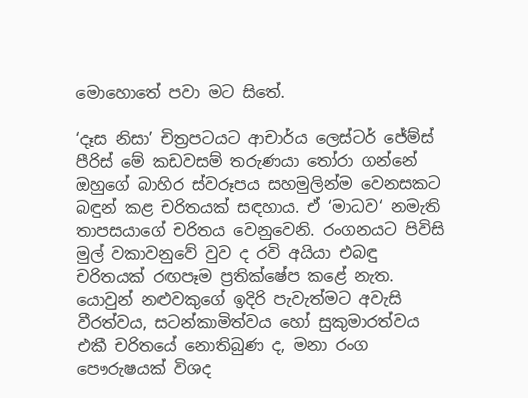මොහොතේ පවා මට සිතේ.

‘දෑස නිසා’ චිත්‍රපටයට ආචාර්ය ලෙස්ටර් ජේම්ස් පීරිස් මේ කඩවසම් තරුණයා තෝරා ගන්නේ ඔහුගේ බාහිර ස්වරූපය සහමුලින්ම වෙනසකට බඳුන් කළ චරිතයක් සඳහාය. ඒ ‘මාධව‘ නමැති තාපසයාගේ චරිතය වෙනුවෙනි. රංගනයට පිවිසි මුල් වකාවනුවේ වුව ද රවි අයියා එබඳු චරිතයක් රඟපෑම ප්‍රතික්ෂේප කළේ නැත. යොවුන් නළුවකුගේ ඉදිරි පැවැත්මට අවැසි වීරත්වය, සටන්කාමිත්වය හෝ සුකුමාරත්වය එකී චරිතයේ නොතිබුණ ද, මනා රංග පෞරුෂයක් විශද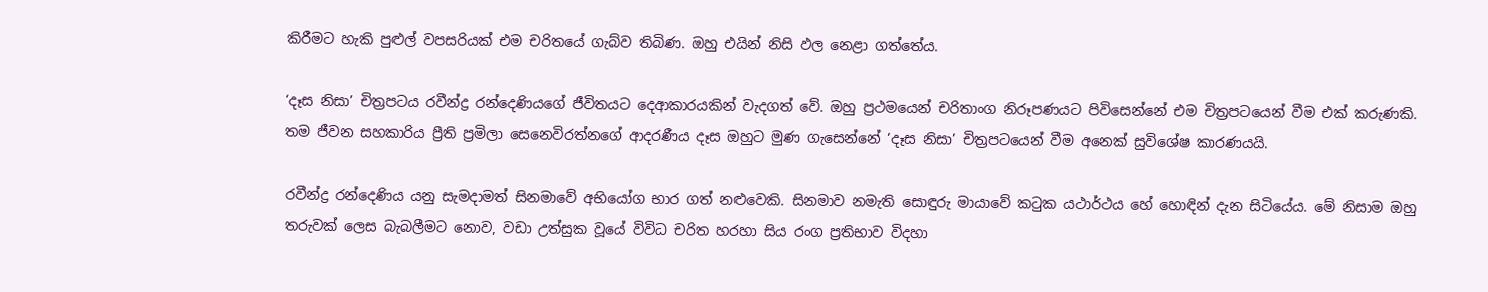කිරීමට හැකි පුළුල් වපසරියක් එම චරිතයේ ගැබ්ව තිබිණ. ඔහු එයින් නිසි ඵල නෙළා ගත්තේය.

‘දෑස නිසා’ චිත්‍රපටය රවීන්ද්‍ර රන්දෙණියගේ ජීවිතයට දෙආකාරයකින් වැදගත් වේ. ඔහු ප්‍රථමයෙන් චරිතාංග නිරූපණයට පිවිසෙන්නේ එම චිත්‍රපටයෙන් වීම එක් කරුණකි. තම ජීවන සහකාරිය ප්‍රීති ප්‍රමිලා සෙනෙවිරත්නගේ ආදරණීය දෑස ඔහුට මුණ ගැසෙන්නේ ‘දෑස නිසා’ චිත්‍රපටයෙන් වීම අනෙක් සුවිශේෂ කාරණයයි.

රවීන්ද්‍ර රන්දෙණිය යනු සැමදාමත් සිනමාවේ අභියෝග භාර ගත් නළුවෙකි. සිනමාව නමැති සොඳුරු මායාවේ කටුක යථාර්ථය හේ හොඳින් දැන සිටියේය. මේ නිසාම ඔහු තරුවක් ලෙස බැබලීමට නොව, වඩා උත්සුක වූයේ විවිධ චරිත හරහා සිය රංග ප්‍රතිභාව විදහා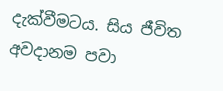දැක්වීමටය. සිය ජීවිත අවදානම පවා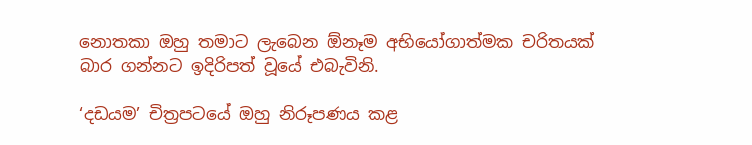නොතකා ඔහු තමාට ලැබෙන ඕනෑම අභියෝගාත්මක චරිතයක් බාර ගන්නට ඉදිරිපත් වූයේ එබැවිනි.

‘දඩයම’ චිත්‍රපටයේ ඔහු නිරූපණය කළ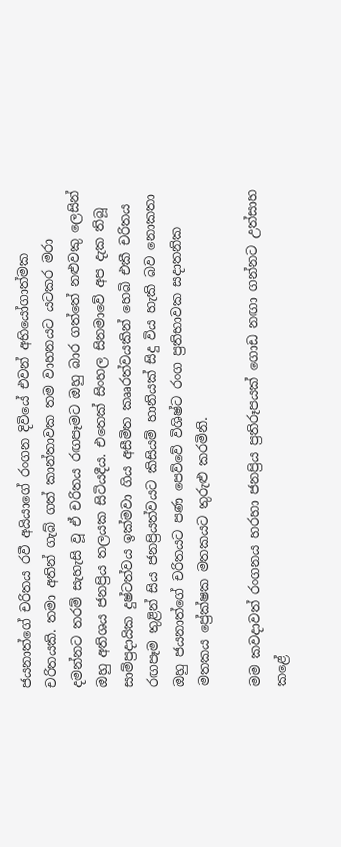ජයනාත්ගේ චරිතය රවී අයියාගේ රංගන දිවියේ එවන් අභියෝගාත්මක චරිතයකි. තමා අතින් ගැබ් ගත් කාන්තාවක තම වාහනයට යටකර මරා දමන්නට තරම් සැහැසි වූ ඒ චරිතය රඟපෑමට ඔහු බාර ගත්තේ නළුවකු ලෙසින් ඔහු අතිශය ජනප්‍රිය තලයක සිටියදීය. එතෙක් සිංහල සිනමාවේ අප දැක තිබූ සාම්ප්‍රදායික දුෂ්ටත්වය ඉක්මවා ගිය අසීමිත කෲරත්වයකින් හෙබි එකී චරිතය රඟපෑම තුළින් සිය ජනප්‍රියත්වයට කිසියම් හානියක් සිදු විය හැකි බව නොකතා ඔහු ජයනාත්ගේ චරිතයට පණ පෙව්වේ විශිෂ්ට රංග ප්‍රතිභාවක සදාතනික මතකය ප්‍රේක්ෂක මතකයට තුරුළු කරමිනි.

මම කවදාවත් රංගනය හරහා ජනප්‍රිය ප්‍රතිරූපයක් ගොඩ නඟා ගන්නට උත්සාහ කළේ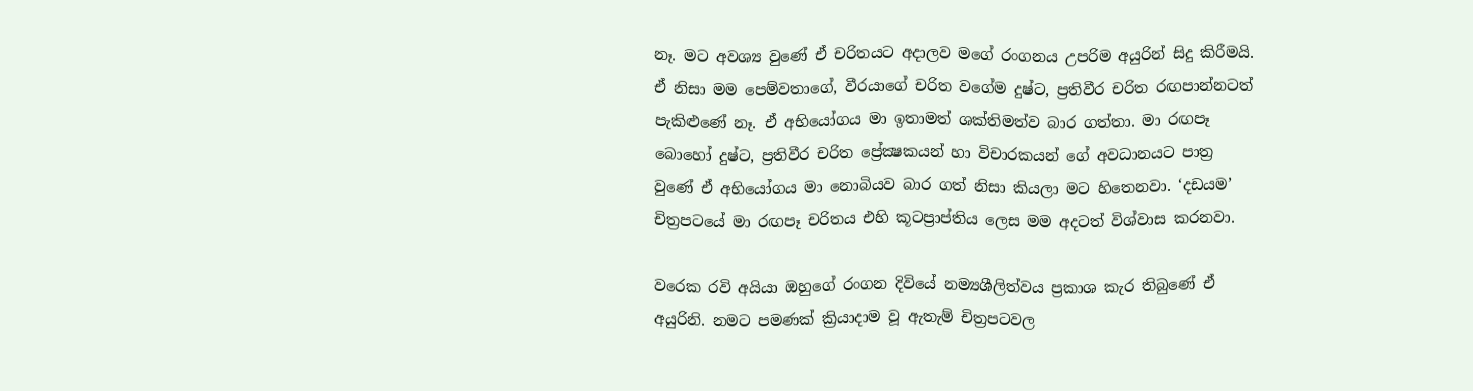නෑ. මට අවශ්‍ය වුණේ ඒ චරිතයට අදාලව මගේ රංගනය උපරිම අයුරින් සිදු කිරීමයි. ඒ නිසා මම පෙම්වතාගේ, වීරයාගේ චරිත වගේම දුෂ්ට, ප්‍රතිවීර චරිත රඟපාන්නටත් පැකිළුණේ නෑ. ඒ අභියෝගය මා ඉතාමත් ශක්තිමත්ව බාර ගත්තා. මා රඟපෑ බොහෝ දුෂ්ට, ප්‍රතිවීර චරිත ප්‍රේක්‍ෂකයන් හා විචාරකයන් ගේ අවධානයට පාත්‍ර වුණේ ඒ අභියෝගය මා නොබියව බාර ගත් නිසා කියලා මට හිතෙනවා. ‘දඩයම’ චිත්‍රපටයේ මා රඟපෑ චරිතය එහි කූටප්‍රාප්තිය ලෙස මම අදටත් විශ්වාස කරනවා.

වරෙක රවි අයියා ඔහුගේ රංගන දිවියේ නම්‍යශීලිත්වය ප්‍රකාශ කැර තිබුණේ ඒ අයුරිනි. නමට පමණක් ක්‍රියාදාම වූ ඇතැම් චිත්‍රපටවල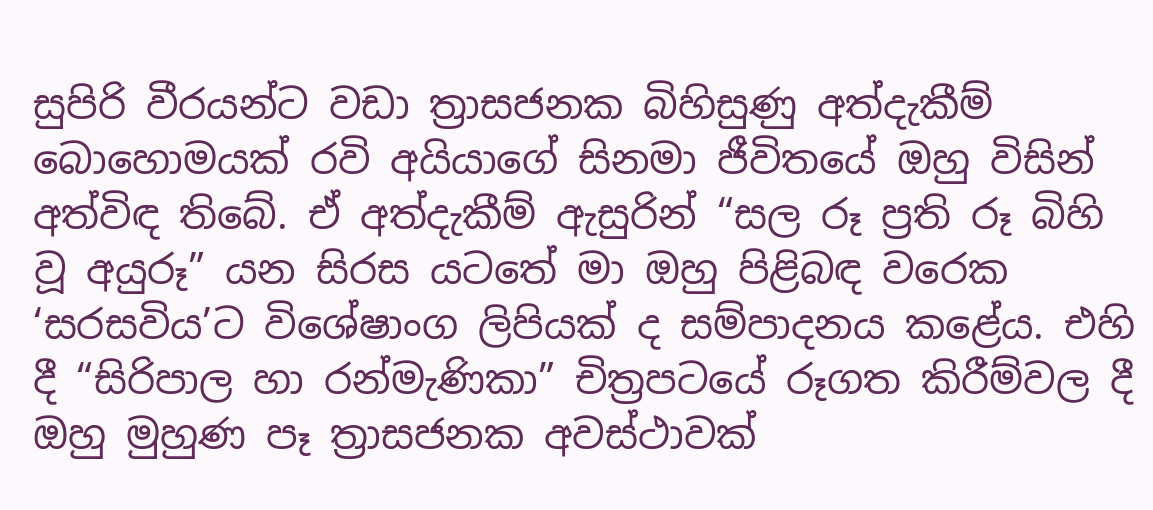සුපිරි වීරයන්ට වඩා ත්‍රාසජනක බිහිසුණු අත්දැකීම් බොහොමයක් රවි අයියාගේ සිනමා ජීවිතයේ ඔහු විසින් අත්විඳ තිබේ. ඒ අත්දැකීම් ඇසුරින් “සල රූ ප්‍රති රූ බිහි වූ අයුරූ” යන සිරස යටතේ මා ඔහු පිළිබඳ වරෙක ‘සරසවිය’ට විශේෂාංග ලිපියක් ද සම්පාදනය කළේය. එහි දී “සිරිපාල හා රන්මැණිකා” චිත්‍රපටයේ රූගත කිරීම්වල දී ඔහු මුහුණ පෑ ත්‍රාසජනක අවස්ථාවක්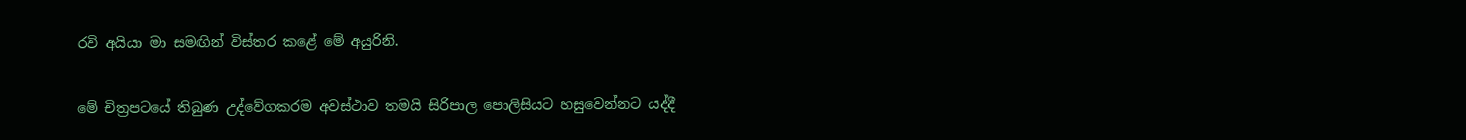රවි අයියා මා සමඟින් විස්තර කළේ මේ අයුරිනි.

මේ චිත්‍රපටයේ තිබුණ උද්වේගකරම අවස්ථාව තමයි සිරිපාල පොලිසියට හසුවෙන්නට යද්දී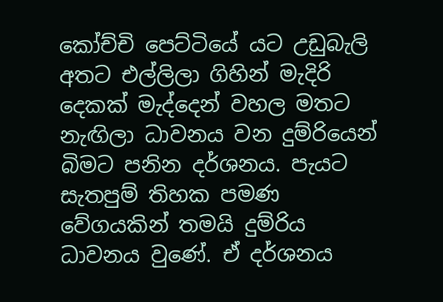කෝච්චි පෙට්ටියේ යට උඩුබැලි අතට එල්ලිලා ගිහින් මැදිරි දෙකක් මැද්දෙන් වහල මතට නැඟිලා ධාවනය වන දුම්රියෙන් බිමට පනින දර්ශනය. පැයට සැතපුම් තිහක පමණ වේගයකින් තමයි දුම්රිය ධාවනය වුණේ. ඒ දර්ශනය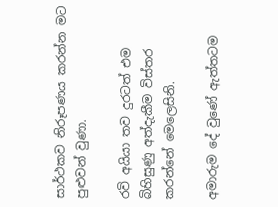සාර්ථකව නිරූපණය කරන්න මට පුළුවන් වුණා.

රවි අයියා තව දුරටත් එම බිහිසුණු අත්දැකීම විස්තර කරන්නේ මෙලෙසිනි.

අමාරුම දේ වුණේ ඇත්තටම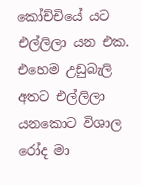කෝච්චියේ යට එල්ලිලා යන එක. එහෙම උඩුබැලි අතට එල්ලිලා යනකොට විශාල රෝද මා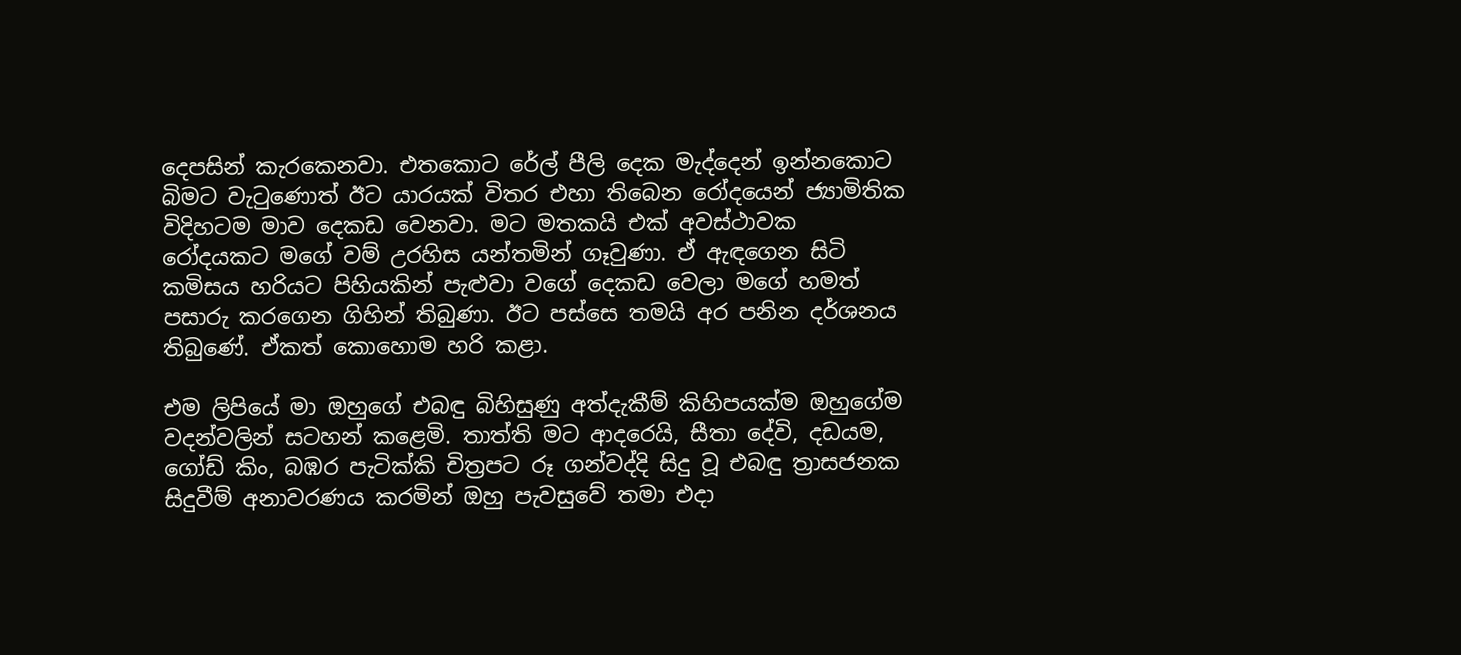දෙපසින් කැරකෙනවා. එතකොට රේල් පීලි දෙක මැද්දෙන් ඉන්නකොට බිමට වැටුණොත් ඊට යාරයක් විතර එහා තිබෙන රෝදයෙන් ජ්‍යාමිතික විදිහටම මාව දෙකඩ වෙනවා. මට මතකයි එක් අවස්ථාවක රෝදයකට මගේ වම් උරහිස යන්තමින් ගෑවුණා. ඒ ඇඳගෙන සිටි කමිසය හරියට පිහියකින් පැළුවා වගේ දෙකඩ වෙලා මගේ හමත් පසාරු කරගෙන ගිහින් තිබුණා. ඊට පස්සෙ තමයි අර පනින දර්ශනය තිබුණේ. ඒකත් කොහොම හරි කළා.

එම ලිපියේ මා ඔහුගේ එබඳු බිහිසුණු අත්දැකීම් කිහිපයක්ම ඔහුගේම වදන්වලින් සටහන් කළෙමි. තාත්ති මට ආදරෙයි, සීතා දේවි, දඩයම, ගෝඩ් කිං, බඹර පැටික්කි චිත්‍රපට රූ ගන්වද්දි සිදු වූ එබඳු ත්‍රාසජනක සිදුවීම් අනාවරණය කරමින් ඔහු පැවසුවේ තමා එදා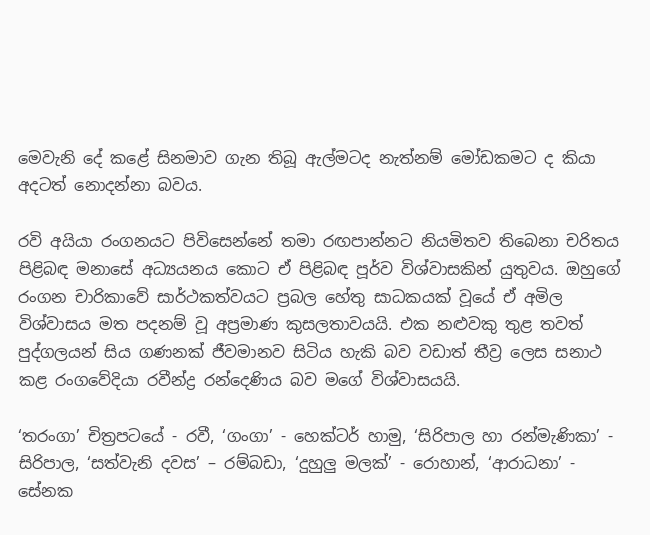මෙවැනි දේ කළේ සිනමාව ගැන තිබූ ඇල්මටද නැත්නම් මෝඩකමට ද කියා අදටත් නොදන්නා බවය.

රවි අයියා රංගනයට පිවිසෙන්නේ තමා රඟපාන්නට නියමිතව තිබෙනා චරිතය පිළිබඳ මනාසේ අධ්‍යයනය කොට ඒ පිළිබඳ පූර්ව විශ්වාසකින් යුතුවය. ඔහුගේ රංගන චාරිකාවේ සාර්ථකත්වයට ප්‍රබල හේතු සාධකයක් වූයේ ඒ අමිල විශ්වාසය මත පදනම් වූ අප්‍රමාණ කුසලතාවයයි. එක නළුවකු තුළ තවත් පුද්ගලයන් සිය ගණනක් ජීවමානව සිටිය හැකි බව වඩාත් තීව්‍ර ලෙස සනාථ කළ රංගවේදියා රවීන්ද්‍ර රන්දෙණිය බව මගේ විශ්වාසයයි.

‘තරංගා’ චිත්‍රපටයේ - රවී, ‘ගංගා’ - හෙක්ටර් හාමු, ‘සිරිපාල හා රන්මැණිකා’ - සිරිපාල, ‘සත්වැනි දවස’ – රම්බඩා, ‘දුහුලු මලක්’ - රොහාන්, ‘ආරාධනා’ - සේනක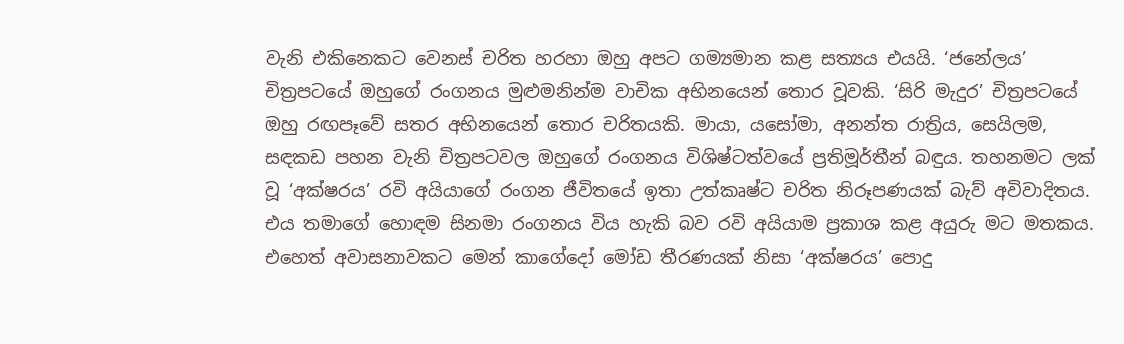වැනි එකිනෙකට වෙනස් චරිත හරහා ඔහු අපට ගම්‍යමාන කළ සත්‍යය එයයි. ‘ජනේලය’ චිත්‍රපටයේ ඔහුගේ රංගනය මුළුමනින්ම වාචික අභිනයෙන් තොර වූවකි. ‘සිරි මැදුර’ චිත්‍රපටයේ ඔහු රඟපෑවේ සතර අභිනයෙන් තොර චරිතයකි. මායා, යසෝමා, අනන්ත රාත්‍රිය, සෙයිලම, සඳකඩ පහන වැනි චිත්‍රපටවල ඔහුගේ රංගනය විශිෂ්ටත්වයේ ප්‍රතිමූර්තීන් බඳුය. තහනමට ලක් වූ ‘අක්ෂරය’ රවි අයියාගේ රංගන ජීවිතයේ ඉතා උත්කෘෂ්ට චරිත නිරූපණයක් බැව් අවිවාදිතය. එය තමාගේ හොඳම සිනමා රංගනය විය හැකි බව රවි අයියාම ප්‍රකාශ කළ අයුරු මට මතකය. එහෙත් අවාසනාවකට මෙන් කාගේදෝ මෝඩ තීරණයක් නිසා ‘අක්ෂරය’ පොදු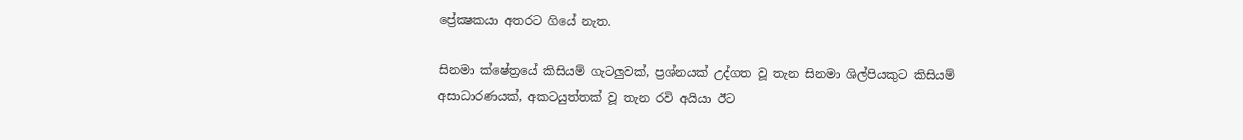ප්‍රේක්‍ෂකයා අතරට ගියේ නැත.

සිනමා ක්ෂේත්‍රයේ කිසියම් ගැටලුවක්, ප්‍රශ්නයක් උද්ගත වූ තැන සිනමා ශිල්පියකුට කිසියම් අසාධාරණයක්, අකටයුත්තක් වූ තැන රවි අයියා ඊට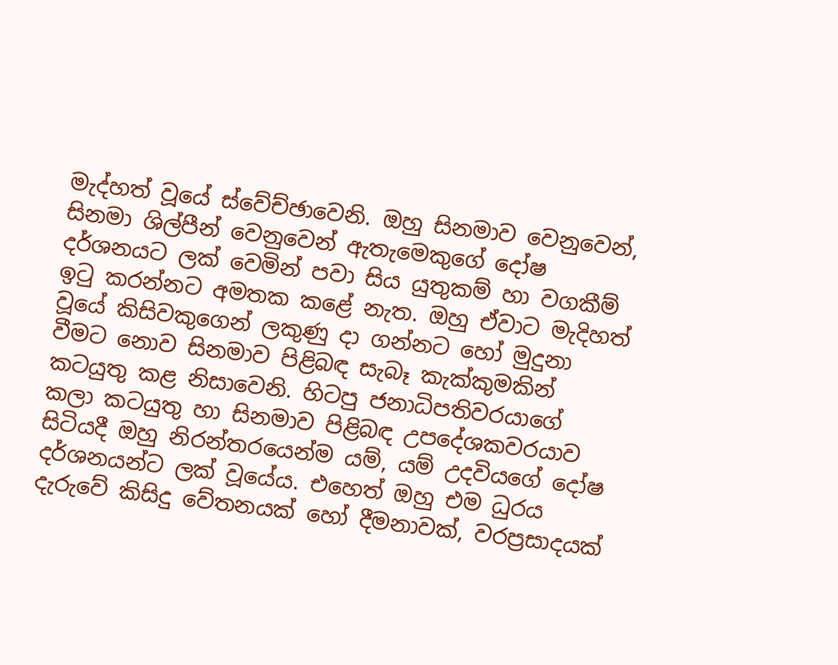මැද්හත් වූයේ ස්වේච්ඡාවෙනි. ඔහු සිනමාව වෙනුවෙන්, සිනමා ශිල්පීන් වෙනුවෙන් ඇතැමෙකුගේ දෝෂ දර්ශනයට ලක් වෙමින් පවා සිය යුතුකම් හා වගකීම් ඉටු කරන්නට අමතක කළේ නැත. ඔහු ඒවාට මැදිහත් වූයේ කිසිවකුගෙන් ලකුණු දා ගන්නට හෝ මුදුනා වීමට නොව සිනමාව පිළිබඳ සැබෑ කැක්කුමකින් කටයුතු කළ නිසාවෙනි. හිටපු ජනාධිපතිවරයාගේ කලා කටයුතු හා සිනමාව පිළිබඳ උපදේශකවරයාව සිටියදී ඔහු නිරන්තරයෙන්ම යම්, යම් උදවියගේ දෝෂ දර්ශනයන්ට ලක් වූයේය. එහෙත් ඔහු එම ධුරය දැරුවේ කිසිදු වේතනයක් හෝ දීමනාවක්, වරප්‍රසාදයක්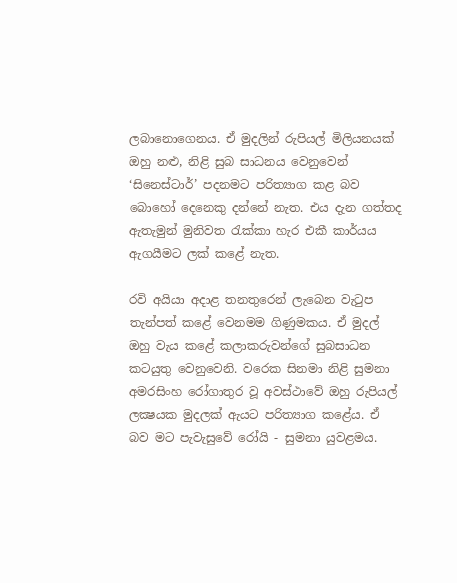ලබානොගෙනය. ඒ මුදලින් රුපියල් මිලියනයක් ඔහු නළු, නිළි සුබ සාධනය වෙනුවෙන් ‘සිනෙස්ටාර්’ පදනමට පරිත්‍යාග කළ බව බොහෝ දෙනෙකු දන්නේ නැත. එය දැන ගත්තද ඇතැමුන් මුනිවත රැක්කා හැර එකී කාර්යය ඇගයීමට ලක් කළේ නැත.

රවි අයියා අදාළ තනතුරෙන් ලැබෙන වැටුප තැන්පත් කළේ වෙනමම ගිණුමකය. ඒ මුදල් ඔහු වැය කළේ කලාකරුවන්ගේ සුබසාධන කටයුතු වෙනුවෙනි. වරෙක සිනමා නිළි සුමනා අමරසිංහ රෝගාතුර වූ අවස්ථාවේ ඔහු රුපියල් ලක්‍ෂයක මුදලක් ඇයට පරිත්‍යාග කළේය. ඒ බව මට පැවැසුවේ රෝයි - සුමනා යුවළමය.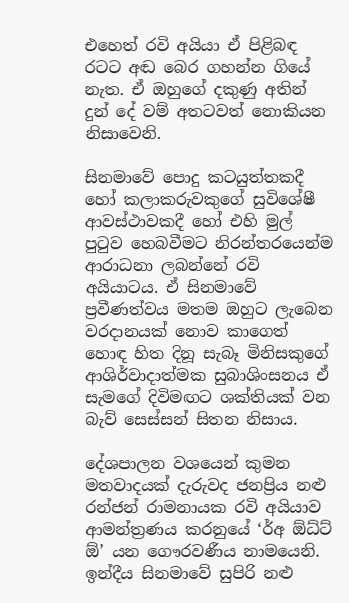එහෙත් රවි අයියා ඒ පිළිබඳ රටට අඬ බෙර ගහන්න ගියේ නැත. ඒ ඔහුගේ දකුණු අතින් දුන් දේ වම් අතටවත් නොකියන නිසාවෙනි.

සිනමාවේ පොදු කටයුත්තකදී හෝ කලාකරුවකුගේ සුවිශේෂී ආවස්ථාවකදී හෝ එහි මුල් පුටුව හෙබවීමට නිරන්තරයෙන්ම ආරාධනා ලබන්නේ රවි අයියාටය. ඒ සිනමාවේ ප්‍රවීණත්වය මතම ඔහුට ලැබෙන වරදානයක් නොව කාගෙත් හොඳ හිත දිනූ සැබෑ මිනිසකුගේ ආශිර්වාදාත්මක සුබාශිංසනය ඒ සැමගේ දිවිමඟට ශක්තියක් වන බැව් සෙස්සන් සිතන නිසාය.

දේශපාලන වශයෙන් කුමන මතවාදයක් දැරුවද ජනප්‍රිය නළු රන්ජන් රාමනායක රවි අයියාව ආමන්ත්‍රණය කරනුයේ ‘ර්අ ඕධ්ට් ඕ’ යන ගෞරවණීය නාමයෙනි. ඉන්දීය සිනමාවේ සුපිරි නළු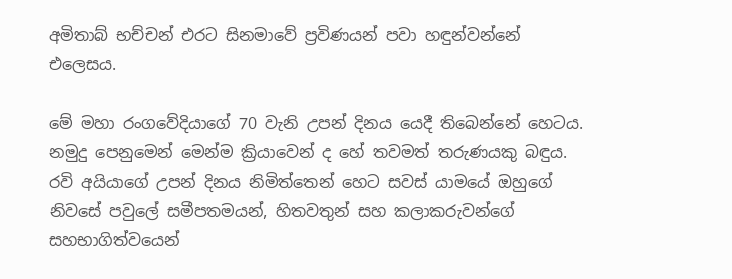අමිතාබ් භච්චන් එරට සිනමාවේ ප්‍රවිණයන් පවා හඳුන්වන්නේ එලෙසය.

මේ මහා රංගවේදියාගේ 70 වැනි උපන් දිනය යෙදී තිබෙන්නේ හෙටය. නමුදු පෙනුමෙන් මෙන්ම ක්‍රියාවෙන් ද හේ තවමත් තරුණයකු බඳුය. රවි අයියාගේ උපන් දිනය නිමිත්තෙන් හෙට සවස් යාමයේ ඔහුගේ නිවසේ පවුලේ සමීපතමයන්, හිතවතුන් සහ කලාකරුවන්ගේ සහභාගිත්වයෙන්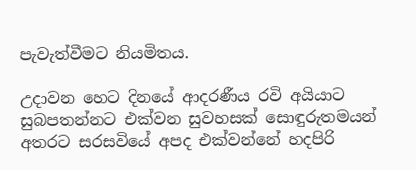පැවැත්වීමට නියමිතය.

උදාවන හෙට දිනයේ ආදරණීය රවි අයියාට සුබපතන්නට එක්වන සුවහසක් සොඳුරුතමයන් අතරට සරසවියේ අපද එක්වන්නේ හදපිරි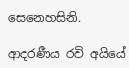සෙනෙහසිනි.

ආදරණීය රවි අයියේ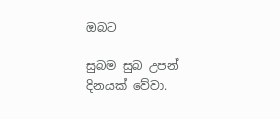ඔබට

සුබම සුබ උපන් දිනයක් වේවා.